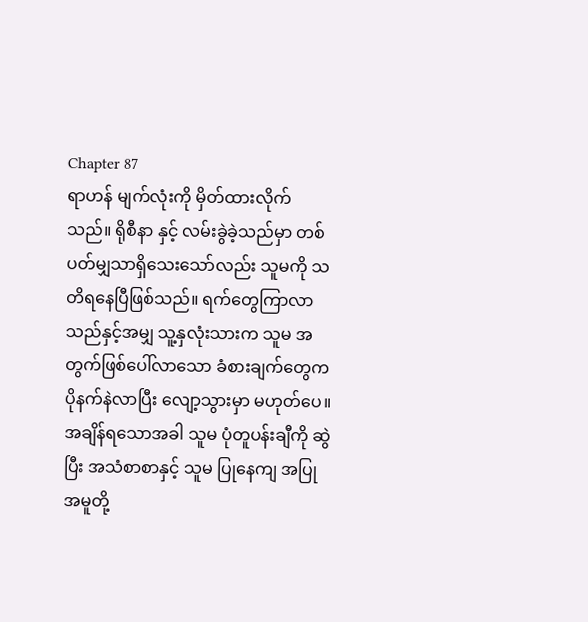Chapter 87
ရာဟန် မျက်လုံးကို မှိတ်ထားလိုက်သည်။ ရိုစီနာ နှင့် လမ်းခွဲခဲ့သည်မှာ တစ်ပတ်မျှသာရှိသေးသော်လည်း သူမကို သတိရနေပြီဖြစ်သည်။ ရက်တွေကြာလာသည်နှင့်အမျှ သူ့နှလုံးသားက သူမ အတွက်ဖြစ်ပေါ်လာသော ခံစားချက်တွေက ပိုနက်နဲလာပြီး လျော့သွားမှာ မဟုတ်ပေ။ အချိန်ရသောအခါ သူမ ပုံတူပန်းချီကို ဆွဲပြီး အသံစာစာနှင့် သူမ ပြုနေကျ အပြုအမူတို့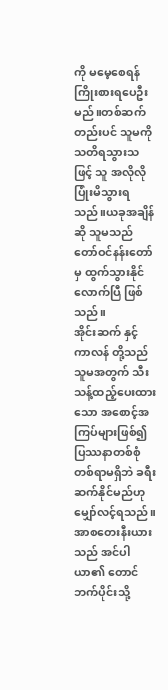ကို မမေ့စေရန် ကြိုးစားရပေဦးမည်။တစ်ဆက်တည်းပင် သူမကို သတိရသွားသဖြင့် သူ အလိုလိုပြုံးမိသွားရသည်။ယခုအချိန်ဆို သူမသည် တော်ဝင်နန်းတော်မှ ထွက်သွားနိုင်လောက်ပြီ ဖြစ်သည်။
အိုင်းဆက် နှင့် ကာလန် တို့သည် သူမအတွက် သီးသန့်ထည့်ပေးထားသော အစောင့်အကြပ်များဖြစ်၍ ပြဿနာတစ်စုံတစ်ရာမရှိဘဲ ခရီးဆက်နိုင်မည်ဟု မျှော်လင့်ရသည်။ အာစတေးနီးယား သည် အင်ပါယာ၏ တောင်ဘက်ပိုင်းသို့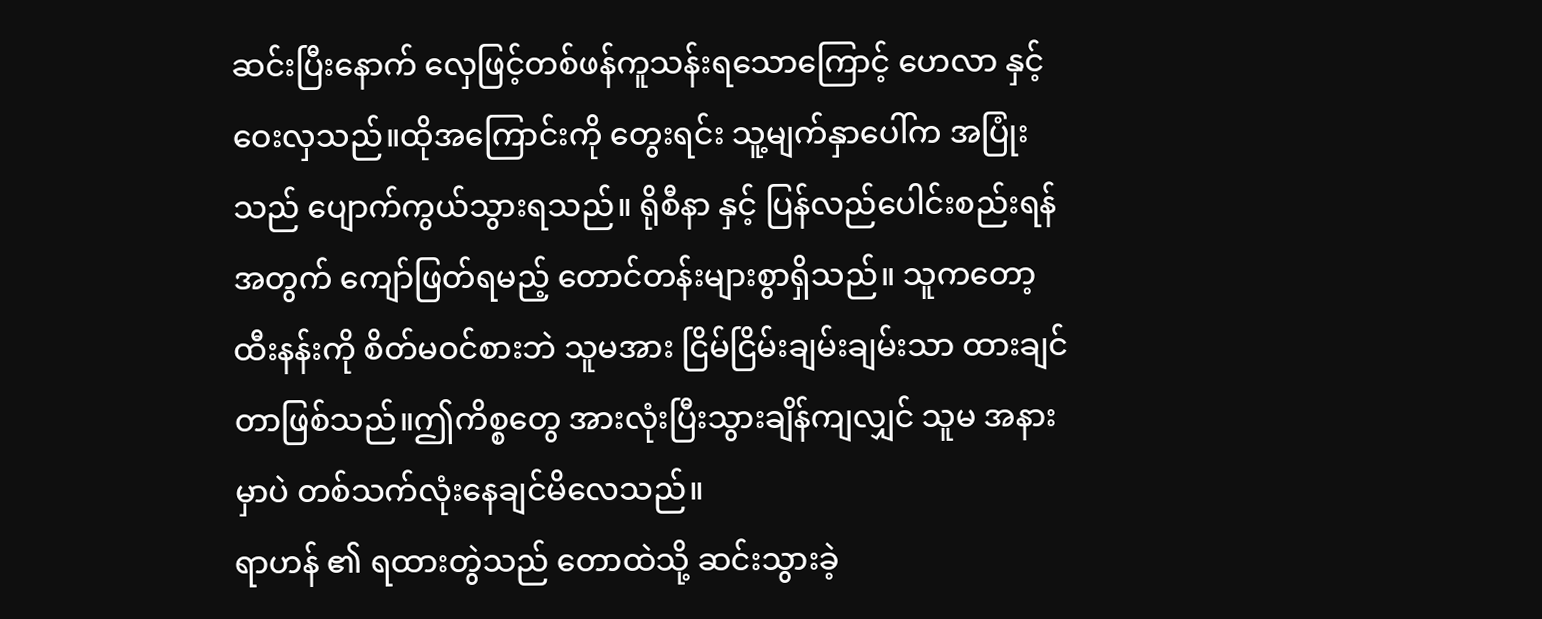ဆင်းပြီးနောက် လှေဖြင့်တစ်ဖန်ကူသန်းရသောကြောင့် ဟေလာ နှင့် ဝေးလှသည်။ထိုအကြောင်းကို တွေးရင်း သူ့မျက်နှာပေါ်က အပြုံးသည် ပျောက်ကွယ်သွားရသည်။ ရိုစီနာ နှင့် ပြန်လည်ပေါင်းစည်းရန်အတွက် ကျော်ဖြတ်ရမည့် တောင်တန်းများစွာရှိသည်။ သူကတော့ ထီးနန်းကို စိတ်မဝင်စားဘဲ သူမအား ငြိမ်ငြိမ်းချမ်းချမ်းသာ ထားချင်တာဖြစ်သည်။ဤကိစ္စတွေ အားလုံးပြီးသွားချိန်ကျလျှင် သူမ အနားမှာပဲ တစ်သက်လုံးနေချင်မိလေသည်။
ရာဟန် ၏ ရထားတွဲသည် တောထဲသို့ ဆင်းသွားခဲ့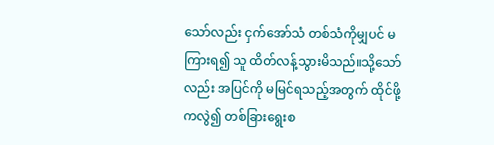သော်လည်း ငှက်အော်သံ တစ်သံကိုမျှပင် မကြားရ၍ သူ ထိတ်လန့်သွားမိသည်။သို့သော်လည်း အပြင်ကို မမြင်ရသည့်အတွက် ထိုင်ဖို့ကလွဲ၍ တစ်ခြားရွေးစ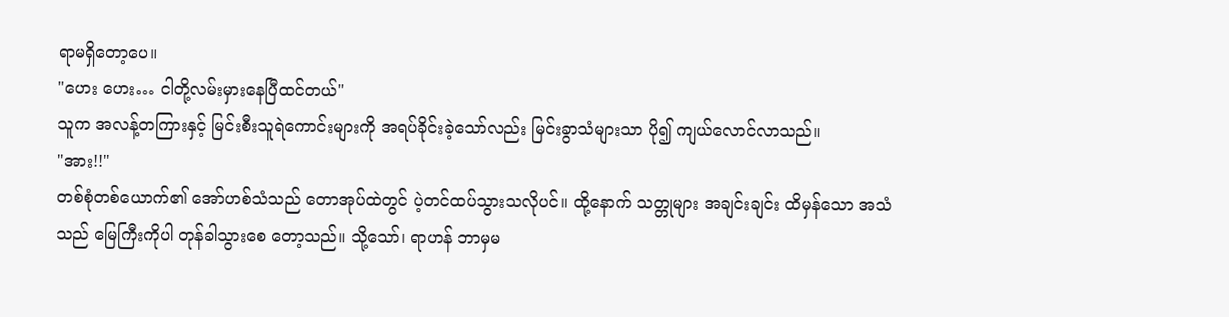ရာမရှိတော့ပေ။
"ဟေး ဟေး… ငါတို့လမ်းမှားနေပြီထင်တယ်"
သူက အလန့်တကြားနှင့် မြင်းစီးသူရဲကောင်းများကို အရပ်ခိုင်းခဲ့သော်လည်း မြင်းခွာသံများသာ ပို၍ ကျယ်လောင်လာသည်။
"အား!!"
တစ်စုံတစ်ယောက်၏ အော်ဟစ်သံသည် တောအုပ်ထဲတွင် ပဲ့တင်ထပ်သွားသလိုပင်။ ထို့နောက် သတ္တုများ အချင်းချင်း ထိမှန်သော အသံသည် မြေကြီးကိုပါ တုန်ခါသွားစေ တော့သည်။ သို့သော်၊ ရာဟန် ဘာမှမ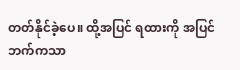တတ်နိုင်ခဲ့ပေ။ ထို့အပြင် ရထားကို အပြင်ဘက်ကသာ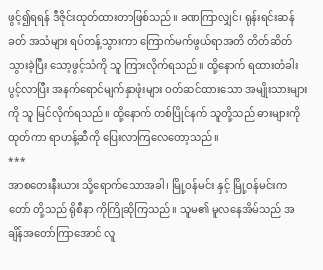ဖွင့်၍ရရန် ဒီဇိုင်းထုတ်ထားတာဖြစ်သည်။ ခဏကြာလျှင်၊ ရုန်းရင်းဆန်ခတ် အသံများ ရပ်တန့်သွားကာ ကြောက်မက်ဖွယ်ရာအတိ တိတ်ဆိတ်သွားခဲ့ပြီး သော့ဖွင့်သံကို သူ ကြားလိုက်ရသည်။ ထို့နောက် ရထားတံခါးပွင့်လာပြီး အနက်ရောင်မျက်နှာဖုံးများ ဝတ်ဆင်ထားသော အမျိုးသားများကို သူ မြင်လိုက်ရသည်။ ထို့နောက် တစ်ပြိုင်နက် သူတို့သည် ဓားများကို ထုတ်ကာ ရာဟန့်ဆီကို ပြေးလာကြလေတော့သည်။
***
အာစတေးနီးယား သို့ရောက်သောအခါ၊ မြို့ဝန်မင်း နှင့် မြို့ဝန်မင်းကတော် တို့သည် ရိုစီနာ ကိုကြိုဆိုကြသည်။ သူမ၏ မူလနေအိမ်သည် အချိန်အတော်ကြာအောင် လူ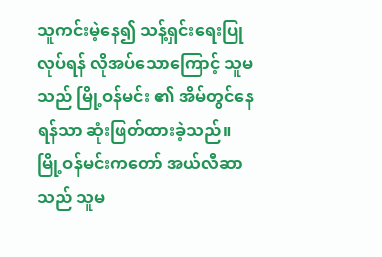သူကင်းမဲ့နေ၍ သန့်ရှင်းရေးပြုလုပ်ရန် လိုအပ်သောကြောင့် သူမသည် မြို့ဝန်မင်း ၏ အိမ်တွင်နေရန်သာ ဆုံးဖြတ်ထားခဲ့သည်။ မြို့ဝန်မင်းကတော် အယ်လီဆာ သည် သူမ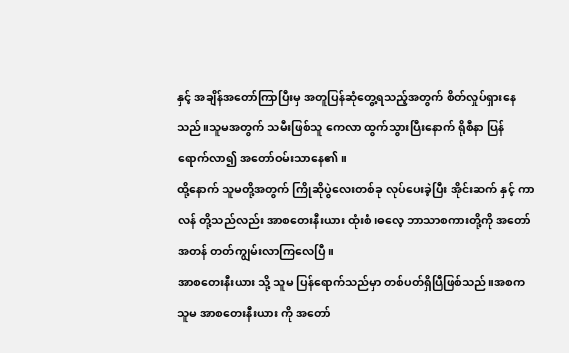နှင့် အချိန်အတော်ကြာပြီးမှ အတူပြန်ဆုံတွေ့ရသည့်အတွက် စိတ်လှုပ်ရှားနေသည်။သူမအတွက် သမီးဖြစ်သူ ကေလာ ထွက်သွားပြီးနောက် ရိုစီနာ ပြန်ရောက်လာ၍ အတော်ဝမ်းသာနေ၏။
ထို့နောက် သူမတို့အတွက် ကြိုဆိုပွဲလေးတစ်ခု လုပ်ပေးခဲ့ပြီး အိုင်းဆက် နှင့် ကာလန် တို့သည်လည်း အာစတေးနီးယား ထုံးစံ၊ဓလေ့ ဘာသာစကားတို့ကို အတော်အတန် တတ်ကျွမ်းလာကြလေပြီ။
အာစတေးနီးယား သို့ သူမ ပြန်ရောက်သည်မှာ တစ်ပတ်ရှိပြီဖြစ်သည်။အစက သူမ အာစတေးနီးယား ကို အတော်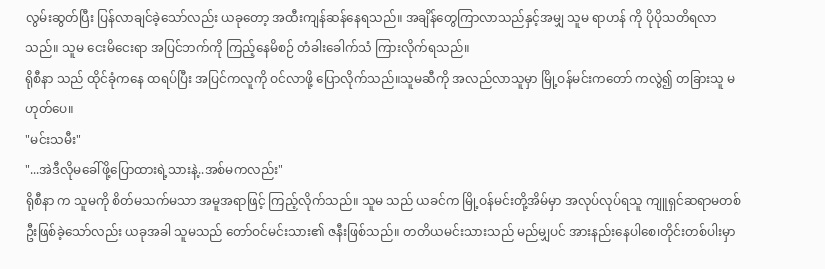လွမ်းဆွတ်ပြီး ပြန်လာချင်ခဲ့သော်လည်း ယခုတော့ အထီးကျန်ဆန်နေရသည်။ အချိန်တွေကြာလာသည်နှင့်အမျှ သူမ ရာဟန် ကို ပိုပိုသတိရလာသည်။ သူမ ငေးမိငေးရာ အပြင်ဘက်ကို ကြည့်နေမိစဉ် တံခါးခေါက်သံ ကြားလိုက်ရသည်။
ရိုစီနာ သည် ထိုင်ခုံကနေ ထရပ်ပြီး အပြင်ကလူကို ဝင်လာဖို့ ပြောလိုက်သည်။သူမဆီကို အလည်လာသူမှာ မြို့ဝန်မင်းကတော် ကလွဲ၍ တခြားသူ မဟုတ်ပေ။
"မင်းသမီး"
"...အဲဒီလိုမခေါ်ဖို့ပြောထားရဲ့သားနဲ့..အစ်မကလည်း"
ရိုစီနာ က သူမကို စိတ်မသက်မသာ အမူအရာဖြင့် ကြည့်လိုက်သည်။ သူမ သည် ယခင်က မြို့ဝန်မင်းတို့အိမ်မှာ အလုပ်လုပ်ရသူ ကျူရှင်ဆရာမတစ်ဦးဖြစ်ခဲ့သော်လည်း ယခုအခါ သူမသည် တော်ဝင်မင်းသား၏ ဇနီးဖြစ်သည်။ တတိယမင်းသားသည် မည်မျှပင် အားနည်းနေပါစေ၊တိုင်းတစ်ပါးမှာ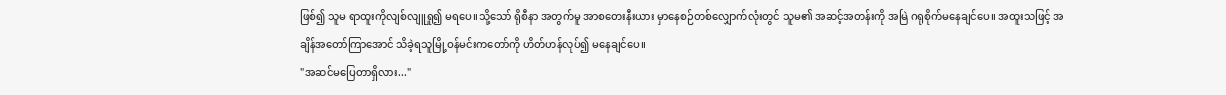ဖြစ်၍ သူမ ရာထူးကိုလျစ်လျူရှု၍ မရပေ။သို့သော် ရိုစီနာ အတွက်မူ အာစတေးနီးယား မှာနေစဉ်တစ်လျှောက်လုံးတွင် သူမ၏ အဆင့်အတန်းကို အမြဲ ဂရုစိုက်မနေချင်ပေ။ အထူးသဖြင့် အချိန်အတော်ကြာအောင် သိခဲ့ရသူမြို့ဝန်မင်းကတော်ကို ဟိတ်ဟန်လုပ်၍ မနေချင်ပေ။
"အဆင်မပြေတာရှိလား..."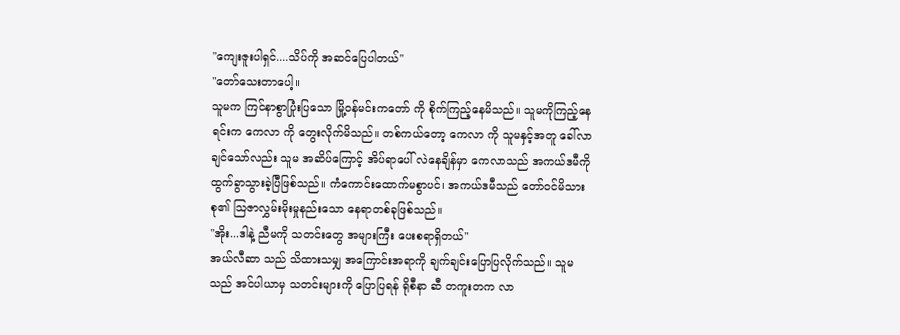"ကျေးဇူးပါရှင်....သိပ်ကို အဆင်ပြေပါတယ်"
"တော်သေးတာပေါ့။
သူမက ကြင်နာစွာပြုံးပြသော မြို့ဝန်မင်းကတော် ကို စိုက်ကြည့်နေမိသည်။ သူမကိုကြည့်နေရင်းက ကေလာ ကို တွေးလိုက်မိသည်။ တစ်ကယ်တော့ ကေလာ ကို သူမနှင့်အတူ ခေါ်လာချင်သော်လည်း သူမ အဆိပ်ကြောင့် အိပ်ရာပေါ် လဲနေချိန်မှာ ကေလာသည် အကယ်ဒမီကို ထွက်ခွာသွားခဲ့ပြီဖြစ်သည်။ ကံကောင်းထောက်မစွာပင်၊ အကယ်ဒမီသည် တော်ဝင်မိသားစု၏ သြဇာလွှမ်းမိုးမှုနည်းသော နေရာတစ်ခုဖြစ်သည်။
"အိုး...ဒါနဲ့ ညီမကို သတင်းတွေ အများကြီး ပေးစရာရှိတယ်"
အယ်လီဆာ သည် သိထားသမျှ အကြောင်းအရာကို ချက်ချင်းပြောပြလိုက်သည်။ သူမသည် အင်ပါယာမှ သတင်းများကို ပြောပြရန် ရိုစီနာ ဆီ တကူးတက လာ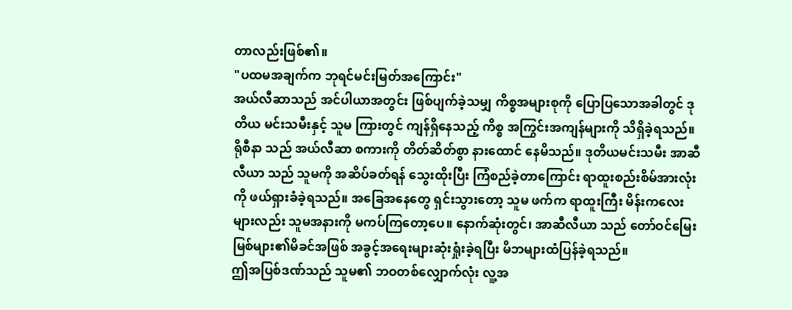တာလည်းဖြစ်၏။
"ပထမအချက်က ဘုရင်မင်းမြတ်အကြောင်း"
အယ်လီဆာသည် အင်ပါယာအတွင်း ဖြစ်ပျက်ခဲ့သမျှ ကိစ္စအများစုကို ပြောပြသောအခါတွင် ဒုတိယ မင်းသမီးနှင့် သူမ ကြားတွင် ကျန်ရှိနေသည့် ကိစ္စ အကြွင်းအကျန်များကို သိရှိခဲ့ရသည်။
ရိုစီနာ သည် အယ်လီဆာ စကားကို တိတ်ဆိတ်စွာ နားထောင် နေမိသည်။ ဒုတိယမင်းသမီး အာဆီလီယာ သည် သူမကို အဆိပ်ခတ်ရန် သွေးထိုးပြီး ကြံစည်ခဲ့တာကြောင်း ရာထူးစည်းစိမ်အားလုံးကို ဖယ်ရှားခံခဲ့ရသည်။ အခြေအနေတွေ ရှင်းသွားတော့ သူမ ဖက်က ရာထူးကြီး မိန်းကလေးများလည်း သူမအနားကို မကပ်ကြတော့ပေ။ နောက်ဆုံးတွင်၊ အာဆီလီယာ သည် တော်ဝင်မြေးမြစ်များ၏မိခင်အဖြစ် အခွင့်အရေးများဆုံးရှုံးခဲ့ရပြီး မိဘများထံပြန်ခဲ့ရသည်။
ဤအပြစ်ဒဏ်သည် သူမ၏ ဘဝတစ်လျှောက်လုံး လူ့အ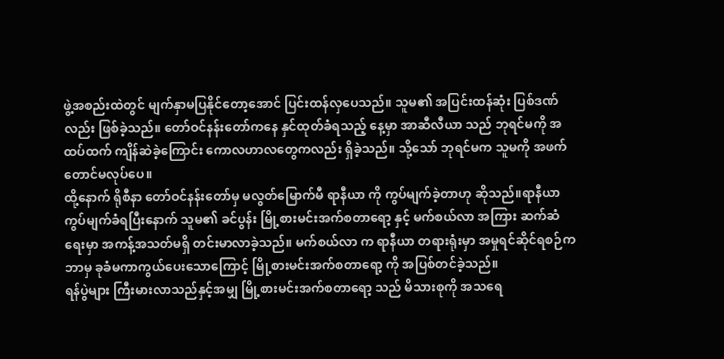ဖွဲ့အစည်းထဲတွင် မျက်နှာမပြနိုင်တော့အောင် ပြင်းထန်လှပေသည်။ သူမ၏ အပြင်းထန်ဆုံး ပြစ်ဒဏ်လည်း ဖြစ်ခဲ့သည်။ တော်ဝင်နန်းတော်ကနေ နှင်ထုတ်ခံရသည့် နေ့မှာ အာဆီလီယာ သည် ဘုရင်မကို အထပ်ထက် ကျိန်ဆဲခဲ့ကြောင်း ကောလဟာလတွေကလည်း ရှိခဲ့သည်။ သို့သော် ဘုရင်မက သူမကို အဖက်တောင်မလုပ်ပေ။
ထို့နောက် ရိုစီနာ တော်ဝင်နန်းတော်မှ မလွတ်မြောက်မီ ရာနီယာ ကို ကွပ်မျက်ခဲ့တာဟု ဆိုသည်။ရာနီယာ ကွပ်မျက်ခံရပြီးနောက် သူမ၏ ခင်ပွန်း မြို့စားမင်းအက်စတာရော့ နှင့် မက်စယ်လာ အကြား ဆက်ဆံရေးမှာ အကန့်အသတ်မရှိ တင်းမာလာခဲ့သည်။ မက်စယ်လာ က ရာနီယာ တရားရုံးမှာ အမှုရင်ဆိုင်ရစဉ်က ဘာမှ ခုခံမကာကွယ်ပေးသောကြောင့် မြို့စားမင်းအက်စတာရော့ ကို အပြစ်တင်ခဲ့သည်။
ရန်ပွဲများ ကြီးမားလာသည်နှင့်အမျှ မြို့စားမင်းအက်စတာရော့ သည် မိသားစုကို အသရေ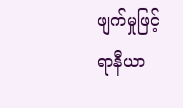ဖျက်မှုဖြင့် ရာနီယာ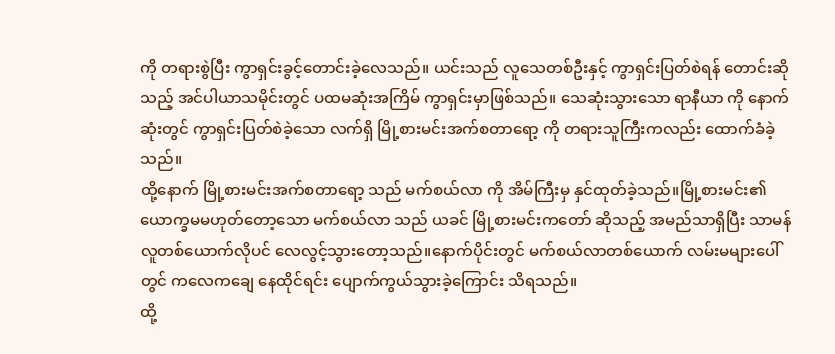ကို တရားစွဲပြီး ကွာရှင်းခွင့်တောင်းခဲ့လေသည်။ ယင်းသည် လူသေတစ်ဦးနှင့် ကွာရှင်းပြတ်စဲရန် တောင်းဆိုသည့် အင်ပါယာသမိုင်းတွင် ပထမဆုံးအကြိမ် ကွာရှင်းမှာဖြစ်သည်။ သေဆုံးသွားသော ရာနီယာ ကို နောက်ဆုံးတွင် ကွာရှင်းပြတ်စဲခဲ့သော လက်ရှိ မြို့စားမင်းအက်စတာရော့ ကို တရားသူကြီးကလည်း ထောက်ခံခဲ့သည်။
ထို့နောက် မြို့စားမင်းအက်စတာရော့ သည် မက်စယ်လာ ကို အိမ်ကြီးမှ နှင်ထုတ်ခဲ့သည်။မြို့စားမင်း၏ ယောက္ခမမဟုတ်တော့သော မက်စယ်လာ သည် ယခင် မြို့စားမင်းကတော် ဆိုသည့် အမည်သာရှိပြီး သာမန်လူတစ်ယောက်လိုပင် လေလွင့်သွားတော့သည်။နောက်ပိုင်းတွင် မက်စယ်လာတစ်ယောက် လမ်းမများပေါ်တွင် ကလေကချေ နေထိုင်ရင်း ပျောက်ကွယ်သွားခဲ့ကြောင်း သိရသည်။
ထို့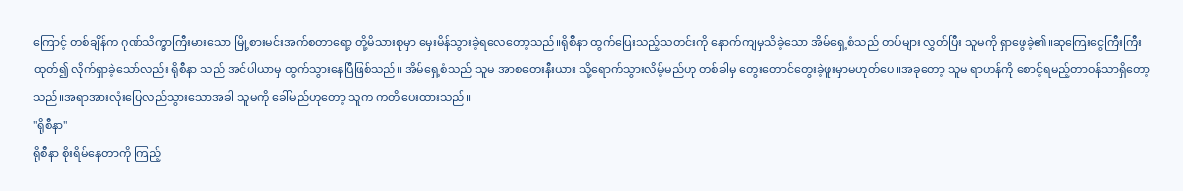ကြောင့် တစ်ချိန်က ဂုဏ်သိက္ခာကြီးမားသော မြို့စားမင်းအက်စတာရော့ တို့မိသားစုမှာ မှေးမိန်သွားခဲ့ရလေတော့သည်။ရိုစီနာ ထွက်ပြေးသည့်သတင်းကို နောက်ကျမှသိခဲ့သော အိမ်ရှေ့စံသည် တပ်များ လွှတ်ပြီး သူမကို ရှာဖွေခဲ့၏။ဆုကြေးငွေကြီးကြီးထုတ်၍ လိုက်ရှာခဲ့သော်လည်း ရိုစီနာ သည် အင်ပါယာမှ ထွက်သွားနေပြီဖြစ်သည်။ အိမ်ရှေ့စံသည် သူမ အာစတေးနီးယား သို့ရောက်သွားလိမ့်မည်ဟု တစ်ခါမှ တွေးတောင်တွေးခဲ့ဖူးမှာမဟုတ်ပေ။အခုတော့ သူမ ရာဟန်ကို စောင့်ရမည့်တာဝန်သာရှိတော့သည်။အရာအားလုံးပြေလည်သွားသောအခါ သူမကို ခေါ်မည်ဟုတော့ သူက ကတိပေးထားသည်။
"ရိုစီနာ"
ရိုစီနာ စိုးရိမ်နေတာကို ကြည့်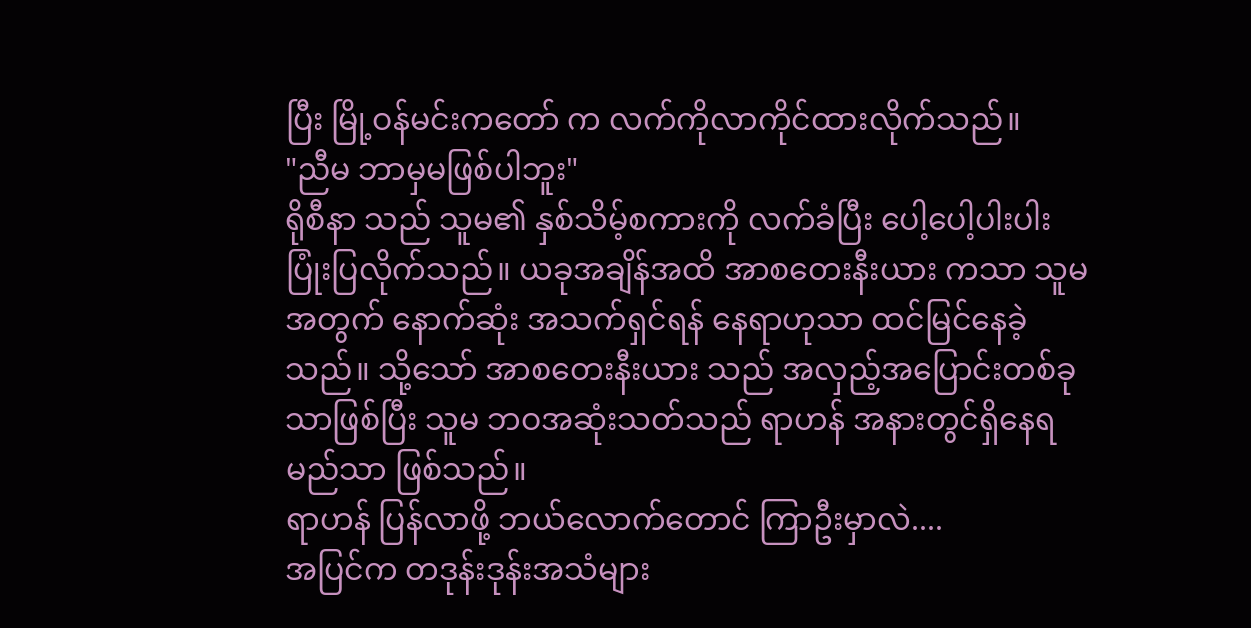ပြီး မြို့ဝန်မင်းကတော် က လက်ကိုလာကိုင်ထားလိုက်သည်။
"ညီမ ဘာမှမဖြစ်ပါဘူး"
ရိုစီနာ သည် သူမ၏ နှစ်သိမ့်စကားကို လက်ခံပြီး ပေါ့ပေါ့ပါးပါး ပြုံးပြလိုက်သည်။ ယခုအချိန်အထိ အာစတေးနီးယား ကသာ သူမအတွက် နောက်ဆုံး အသက်ရှင်ရန် နေရာဟုသာ ထင်မြင်နေခဲ့သည်။ သို့သော် အာစတေးနီးယား သည် အလှည့်အပြောင်းတစ်ခုသာဖြစ်ပြီး သူမ ဘဝအဆုံးသတ်သည် ရာဟန် အနားတွင်ရှိနေရမည်သာ ဖြစ်သည်။
ရာဟန် ပြန်လာဖို့ ဘယ်လောက်တောင် ကြာဦးမှာလဲ....
အပြင်က တဒုန်းဒုန်းအသံများ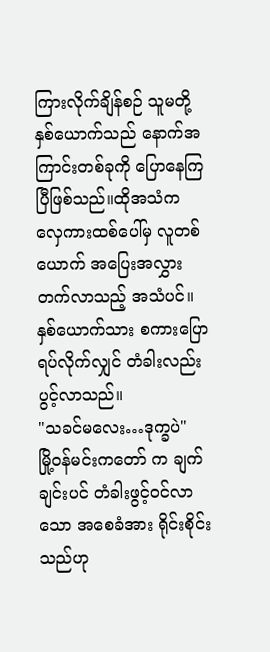ကြားလိုက်ချိန်စဉ် သူမတို့နှစ်ယောက်သည် နောက်အကြာင်းတစ်ခုကို ပြောနေကြပြီဖြစ်သည်။ထိုအသံက လှေကားထစ်ပေါ်မှ လူတစ်ယောက် အပြေးအလွှား တက်လာသည့် အသံပင်။ နှစ်ယောက်သား စကားပြော ရပ်လိုက်လျှင် တံခါးလည်း ပွင့်လာသည်။
"သခင်မလေး…ဒုက္ခပဲ"
မြို့ဝန်မင်းကတော် က ချက်ချင်းပင် တံခါးဖွင့်ဝင်လာသော အစေခံအား ရိုင်းစိုင်းသည်ဟု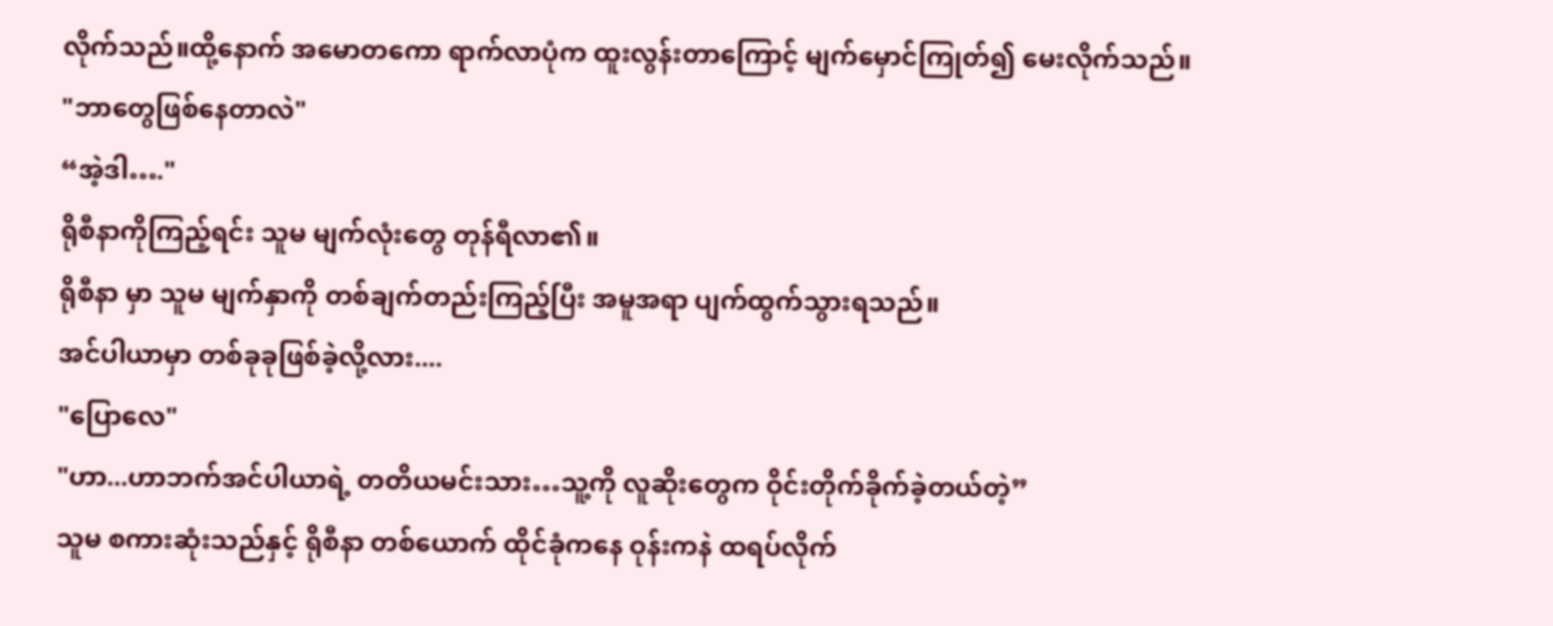လိုက်သည်။ထို့နောက် အမောတကော ရာက်လာပုံက ထူးလွန်းတာကြောင့် မျက်မှောင်ကြုတ်၍ မေးလိုက်သည်။
"ဘာတွေဖြစ်နေတာလဲ"
“အဲ့ဒါ…."
ရိုစီနာကိုကြည့်ရင်း သူမ မျက်လုံးတွေ တုန်ရီလာ၏။
ရိုစီနာ မှာ သူမ မျက်နှာကို တစ်ချက်တည်းကြည့်ပြီး အမူအရာ ပျက်ထွက်သွားရသည်။
အင်ပါယာမှာ တစ်ခုခုဖြစ်ခဲ့လို့လား....
"ပြောလေ"
"ဟာ...ဟာဘက်အင်ပါယာရဲ့ တတိယမင်းသား…သူ့ကို လူဆိုးတွေက ဝိုင်းတိုက်ခိုက်ခဲ့တယ်တဲ့”
သူမ စကားဆုံးသည်နှင့် ရိုစီနာ တစ်ယောက် ထိုင်ခုံကနေ ဝုန်းကနဲ ထရပ်လိုက်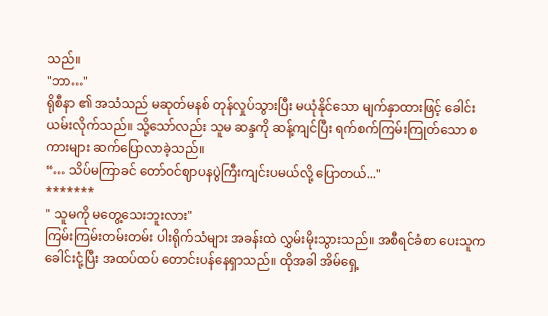သည်။
"ဘာ…"
ရိုစီနာ ၏ အသံသည် မဆုတ်မနစ် တုန်လှုပ်သွားပြီး မယုံနိုင်သော မျက်နှာထားဖြင့် ခေါင်းယမ်းလိုက်သည်။ သို့သော်လည်း သူမ ဆန္ဒကို ဆန့်ကျင်ပြီး ရက်စက်ကြမ်းကြုတ်သော စကားများ ဆက်ပြောလာခဲ့သည်။
“… သိပ်မကြာခင် တော်ဝင်ဈာပနပွဲကြီးကျင်းပမယ်လို့ ပြောတယ်..."
*******
" သူမကို မတွေ့သေးဘူးလား"
ကြမ်းကြမ်းတမ်းတမ်း ပါးရိုက်သံများ အခန်းထဲ လွှမ်းမိုးသွားသည်။ အစီရင်ခံစာ ပေးသူက ခေါင်းငုံ့ပြီး အထပ်ထပ် တောင်းပန်နေရှာသည်။ ထိုအခါ အိမ်ရှေ့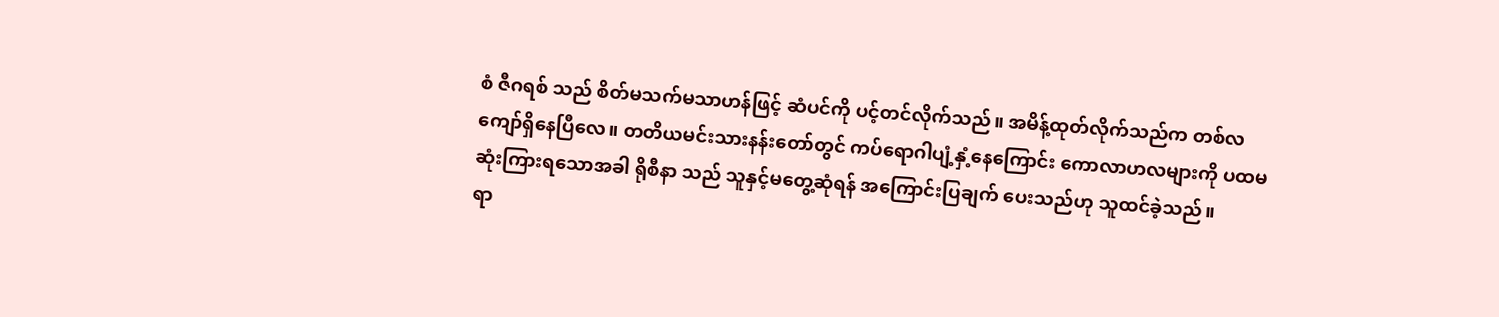စံ ဇီဂရစ် သည် စိတ်မသက်မသာဟန်ဖြင့် ဆံပင်ကို ပင့်တင်လိုက်သည်။ အမိန့်ထုတ်လိုက်သည်က တစ်လကျော်ရှိနေပြီလေ။ တတိယမင်းသားနန်းတော်တွင် ကပ်ရောဂါပျံ့နှံ့နေကြောင်း ကောလာဟလများကို ပထမဆုံးကြားရသောအခါ ရိုစီနာ သည် သူနှင့်မတွေ့ဆုံရန် အကြောင်းပြချက် ပေးသည်ဟု သူထင်ခဲ့သည်။
ရာ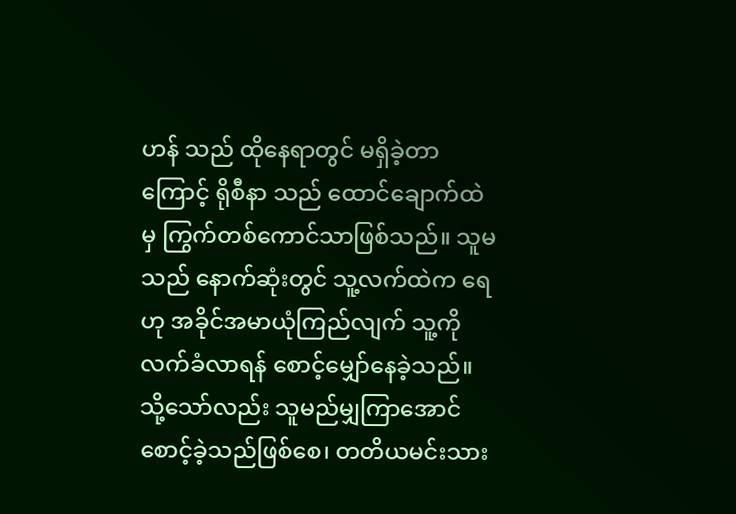ဟန် သည် ထိုနေရာတွင် မရှိခဲ့တာကြောင့် ရိုစီနာ သည် ထောင်ချောက်ထဲမှ ကြွက်တစ်ကောင်သာဖြစ်သည်။ သူမသည် နောက်ဆုံးတွင် သူ့လက်ထဲက ရေဟု အခိုင်အမာယုံကြည်လျက် သူ့ကိုလက်ခံလာရန် စောင့်မျှော်နေခဲ့သည်။ သို့သော်လည်း သူမည်မျှကြာအောင် စောင့်ခဲ့သည်ဖြစ်စေ၊ တတိယမင်းသား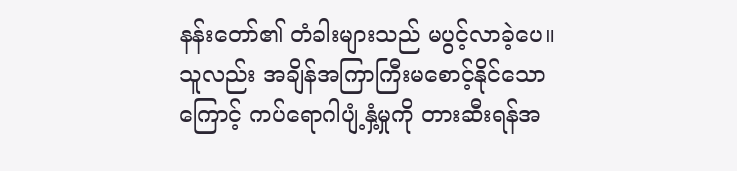နန်းတော်၏ တံခါးများသည် မပွင့်လာခဲ့ပေ။သူလည်း အချိန်အကြာကြီးမစောင့်နိုင်သောကြောင့် ကပ်ရောဂါပျံ့နှံ့မှုကို တားဆီးရန်အ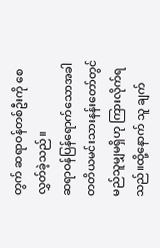တွက် ဆရာဝန်တစ်ဦးကို စေလွှတ်ခဲ့သည်။
ဆရာဝန်ပြန်ရောက်သောအခါ တတိယမင်းသားနန်းတော်တွင် မည်သူမျှမရှိဟု ကြားလိုက်ရသည်။ထို့နောက် သူ ချက်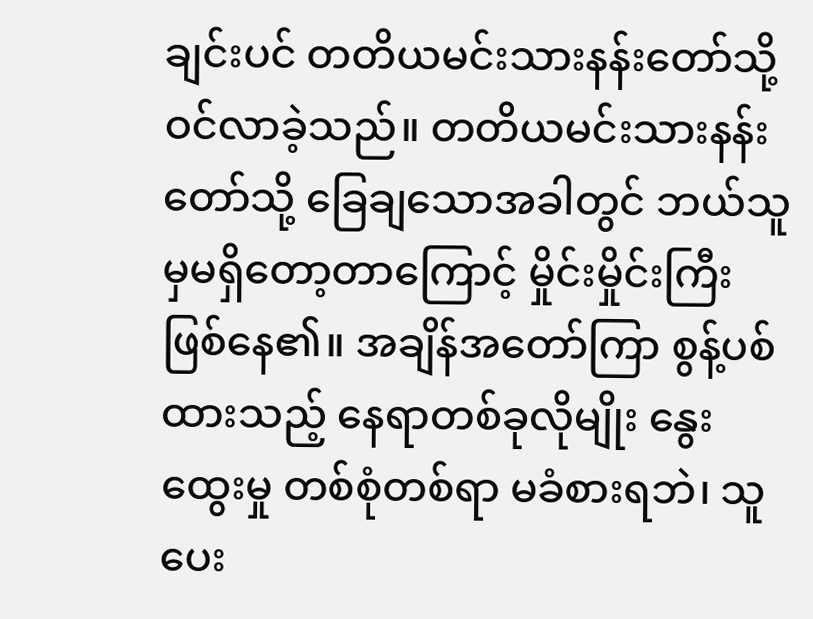ချင်းပင် တတိယမင်းသားနန်းတော်သို့ ဝင်လာခဲ့သည်။ တတိယမင်းသားနန်းတော်သို့ ခြေချသောအခါတွင် ဘယ်သူမှမရှိတော့တာကြောင့် မှိုင်းမှိုင်းကြီး ဖြစ်နေ၏။ အချိန်အတော်ကြာ စွန့်ပစ်ထားသည့် နေရာတစ်ခုလိုမျိုး နွေးထွေးမှု တစ်စုံတစ်ရာ မခံစားရဘဲ၊ သူ ပေး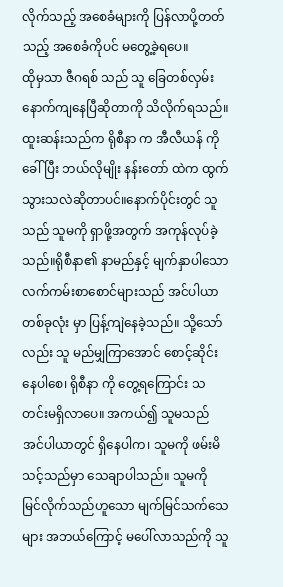လိုက်သည့် အစေခံများကို ပြန်လာပို့တတ်သည့် အစေခံကိုပင် မတွေ့ခဲ့ရပေ။
ထိုမှသာ ဇီဂရစ် သည် သူ ခြေတစ်လှမ်းနောက်ကျနေပြီဆိုတာကို သိလိုက်ရသည်။ ထူးဆန်းသည်က ရိုစီနာ က အီလီယန် ကိုခေါ်ပြီး ဘယ်လိုမျိုး နန်းတော် ထဲက ထွက်သွားသလဲဆိုတာပင်။နောက်ပိုင်းတွင် သူသည် သူမကို ရှာဖို့အတွက် အကုန်လုပ်ခဲ့သည်။ရိုစီနာ၏ နာမည်နှင့် မျက်နှာပါသော လက်ကမ်းစာစောင်များသည် အင်ပါယာတစ်ခုလုံး မှာ ပြန့်ကျဲနေခဲ့သည်။ သို့သော်လည်း သူ မည်မျှကြာအောင် စောင့်ဆိုင်းနေပါစေ၊ ရိုစီနာ ကို တွေ့ရကြောင်း သတင်းမရှိလာပေ။ အကယ်၍ သူမသည် အင်ပါယာတွင် ရှိနေပါက၊ သူမကို ဖမ်းမိသင့်သည်မှာ သေချာပါသည်။ သူမကို မြင်လိုက်သည်ဟူသော မျက်မြင်သက်သေများ အဘယ်ကြောင့် မပေါ်လာသည်ကို သူ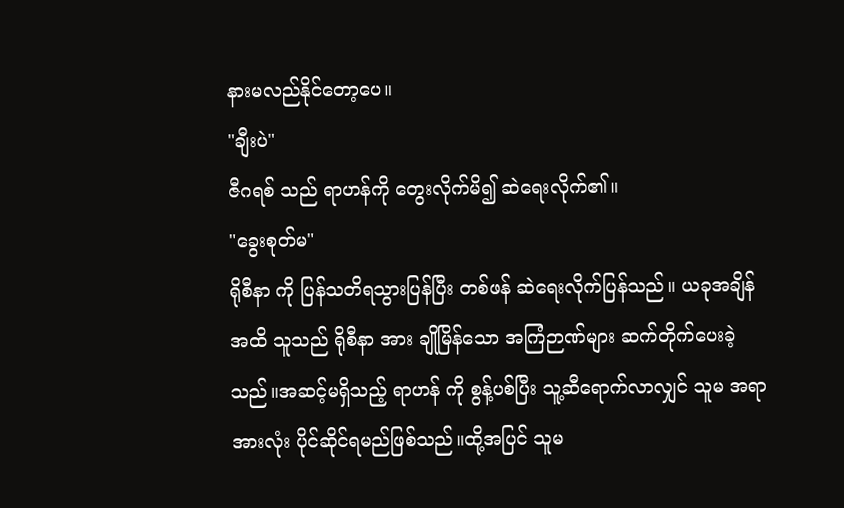နားမလည်နိုင်တော့ပေ။
"ချီးပဲ"
ဇီဂရစ် သည် ရာဟန်ကို တွေးလိုက်မိ၍ ဆဲရေးလိုက်၏။
"ခွေးစုတ်မ"
ရိုစီနာ ကို ပြန်သတိရသွားပြန်ပြီး တစ်ဖန် ဆဲရေးလိုက်ပြန်သည်။ ယခုအချိန်အထိ သူသည် ရိုစီနာ အား ချိုမြိန်သော အကြံဉာဏ်များ ဆက်တိုက်ပေးခဲ့သည်။အဆင့်မရှိသည့် ရာဟန် ကို စွန့်ပစ်ပြီး သူ့ဆီရောက်လာလျှင် သူမ အရာအားလုံး ပိုင်ဆိုင်ရမည်ဖြစ်သည်။ထို့အပြင် သူမ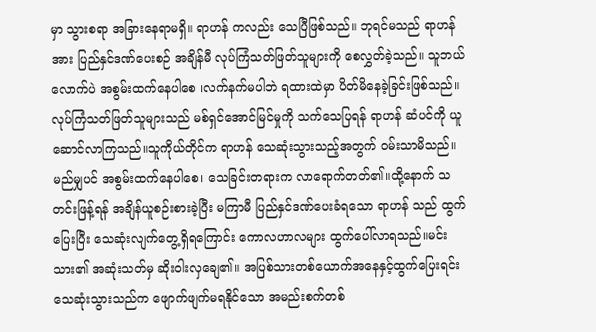မှာ သွားစရာ အခြားနေရာမရှိ။ ရာဟန် ကလည်း သေပြီဖြစ်သည်။ ဘုရင်မသည် ရာဟန် အား ပြည်နှင်ဒဏ်ပေးစဉ် အချိန်မီ လုပ်ကြံသတ်ဖြတ်သူများကို စေလွှတ်ခဲ့သည်။ သူဘယ်လောက်ပဲ အစွမ်းထက်နေပါစေ ၊လက်နက်မပါဘဲ ရထားထဲမှာ ပိတ်မိနေခဲ့ခြင်းဖြစ်သည်။
လုပ်ကြံသတ်ဖြတ်သူများသည် မစ်ရှင်အောင်မြင်မှုကို သက်သေပြရန် ရာဟန် ဆံပင်ကို ယူဆောင်လာကြသည်။သူကိုယ်တိုင်က ရာဟန် သေဆုံးသွားသည့်အတွက် ဝမ်းသာမိသည်။မည်မျှပင် အစွမ်းထက်နေပါစေ၊ သေခြင်းတရားက လာရောက်တတ်၏။ထို့နောက် သတင်းဖြန့်ရန် အချိန်ယူစဉ်းစားခဲ့ပြီး မကြာမီ ပြည်နှင်ဒဏ်ပေးခံရသော ရာဟန် သည် ထွက်ပြေးပြီး သေဆုံးလျက်တွေ့ရှိရကြောင်း ကောလဟာလများ ထွက်ပေါ်လာရသည်။မင်းသား၏ အဆုံးသတ်မှ ဆိုးဝါးလှချေ၏။ အပြစ်သားတစ်ယောက်အနေနှင့်ထွက်ပြေးရင်း သေဆုံးသွားသည်က ဖျောက်ဖျက်မရနိုင်သော အမည်းစက်တစ်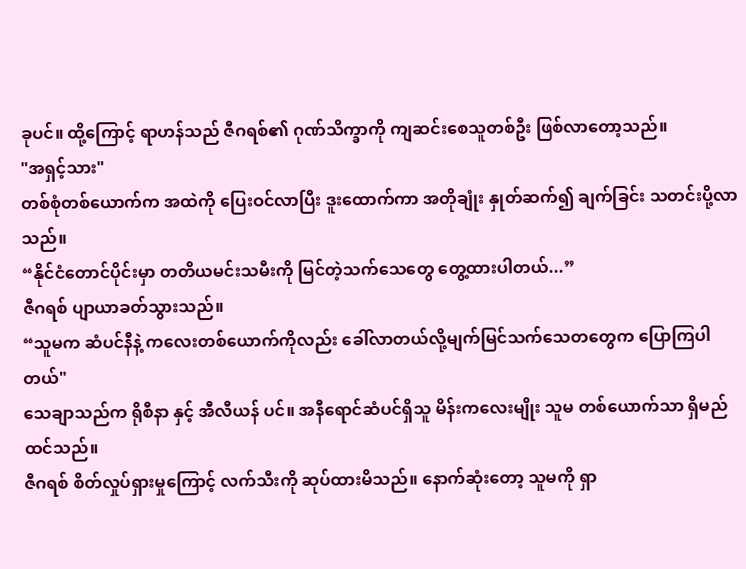ခုပင်။ ထို့ကြောင့် ရာဟန်သည် ဇီဂရစ်၏ ဂုဏ်သိက္ခာကို ကျဆင်းစေသူတစ်ဦး ဖြစ်လာတော့သည်။
"အရှင့်သား"
တစ်စုံတစ်ယောက်က အထဲကို ပြေးဝင်လာပြီး ဒူးထောက်ကာ အတိုချုံး နှုတ်ဆက်၍ ချက်ခြင်း သတင်းပို့လာသည်။
“နိုင်ငံတောင်ပိုင်းမှာ တတိယမင်းသမီးကို မြင်တဲ့သက်သေတွေ တွေ့ထားပါတယ်...”
ဇီဂရစ် ပျာယာခတ်သွားသည်။
“သူမက ဆံပင်နီနဲ့ ကလေးတစ်ယောက်ကိုလည်း ခေါ်လာတယ်လို့မျက်မြင်သက်သေတတွေက ပြောကြပါတယ်"
သေချာသည်က ရိုစီနာ နှင့် အီလီယန် ပင်။ အနီရောင်ဆံပင်ရှိသူ မိန်းကလေးမျိုး သူမ တစ်ယောက်သာ ရှိမည်ထင်သည်။
ဇီဂရစ် စိတ်လှုပ်ရှားမှုကြောင့် လက်သီးကို ဆုပ်ထားမိသည်။ နောက်ဆုံးတော့ သူမကို ရှာ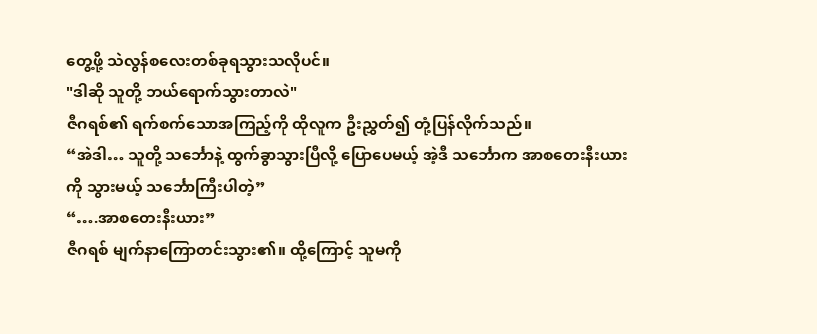တွေ့ဖို့ သဲလွန်စလေးတစ်ခုရသွားသလိုပင်။
"ဒါဆို သူတို့ ဘယ်ရောက်သွားတာလဲ"
ဇီဂရစ်၏ ရက်စက်သောအကြည့်ကို ထိုလူက ဦးညွှတ်၍ တုံ့ပြန်လိုက်သည်။
“အဲဒါ… သူတို့ သင်္ဘောနဲ့ ထွက်ခွာသွားပြီလို့ ပြောပေမယ့် အဲ့ဒီ သင်္ဘောက အာစတေးနီးယား ကို သွားမယ့် သင်္ဘောကြီးပါတဲ့”
“….အာစတေးနီးယား”
ဇီဂရစ် မျက်နာကြောတင်းသွား၏။ ထို့ကြောင့် သူမကို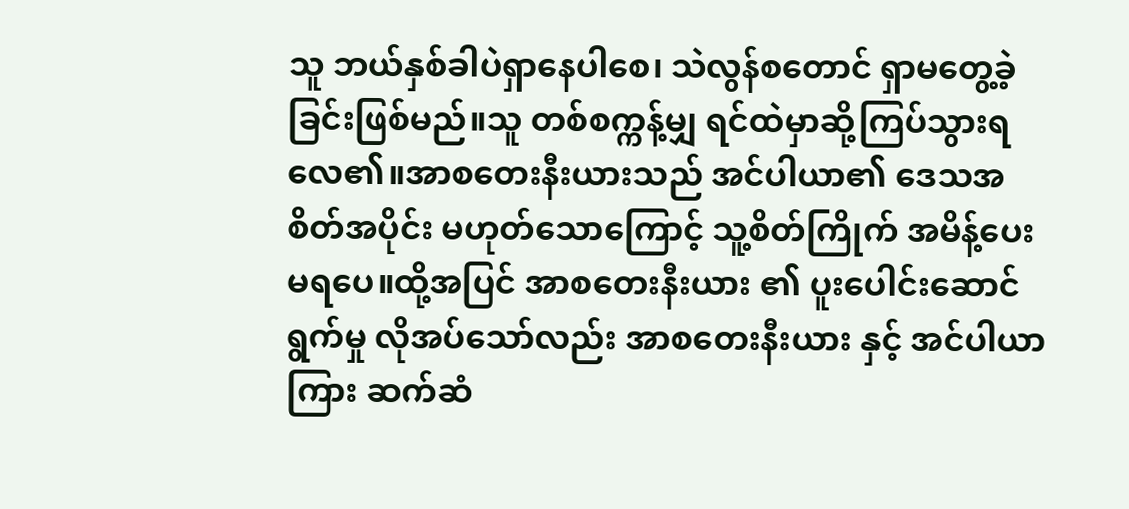သူ ဘယ်နှစ်ခါပဲရှာနေပါစေ၊ သဲလွန်စတောင် ရှာမတွေ့ခဲ့ခြင်းဖြစ်မည်။သူ တစ်စက္ကန့်မျှ ရင်ထဲမှာဆို့ကြပ်သွားရလေ၏။အာစတေးနီးယားသည် အင်ပါယာ၏ ဒေသအစိတ်အပိုင်း မဟုတ်သောကြောင့် သူ့စိတ်ကြိုက် အမိန့်ပေးမရပေ။ထို့အပြင် အာစတေးနီးယား ၏ ပူးပေါင်းဆောင်ရွက်မှု လိုအပ်သော်လည်း အာစတေးနီးယား နှင့် အင်ပါယာကြား ဆက်ဆံ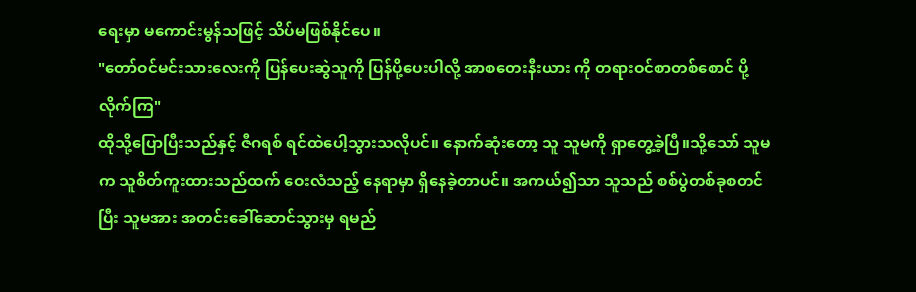ရေးမှာ မကောင်းမွန်သဖြင့် သိပ်မဖြစ်နိုင်ပေ။
"တော်ဝင်မင်းသားလေးကို ပြန်ပေးဆွဲသူကို ပြန်ပို့ပေးပါလို့ အာစတေးနီးယား ကို တရားဝင်စာတစ်စောင် ပို့လိုက်ကြ"
ထိုသို့ပြောပြီးသည်နှင့် ဇီဂရစ် ရင်ထဲပေါ့သွားသလိုပင်။ နောက်ဆုံးတော့ သူ သူမကို ရှာတွေ့ခဲ့ပြီ။သို့သော် သူမက သူစိတ်ကူးထားသည်ထက် ဝေးလံသည့် နေရာမှာ ရှိနေခဲ့တာပင်။ အကယ်၍သာ သူသည် စစ်ပွဲတစ်ခုစတင်ပြီး သူမအား အတင်းခေါ်ဆောင်သွားမှ ရမည်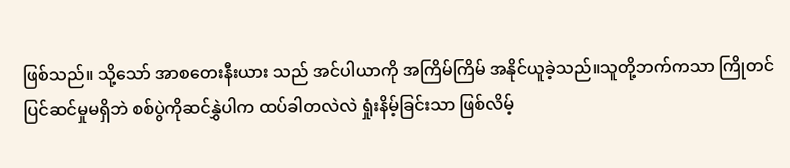ဖြစ်သည်။ သို့သော် အာစတေးနီးယား သည် အင်ပါယာကို အကြိမ်ကြိမ် အနိုင်ယူခဲ့သည်။သူတို့ဘက်ကသာ ကြိုတင်ပြင်ဆင်မှုမရှိဘဲ စစ်ပွဲကိုဆင်နွှဲပါက ထပ်ခါတလဲလဲ ရှုံးနိမ့်ခြင်းသာ ဖြစ်လိမ့်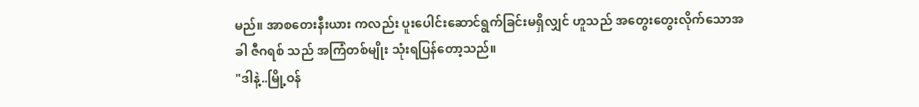မည်။ အာစတေးနီးယား ကလည်း ပူးပေါင်းဆောင်ရွက်ခြင်းမရှိလျှင် ဟူသည် အတွေးတွေးလိုက်သောအခါ ဇီဂရစ် သည် အကြံတစ်မျိုး သုံးရပြန်တော့သည်။
"ဒါနဲ့..မြို့ဝန်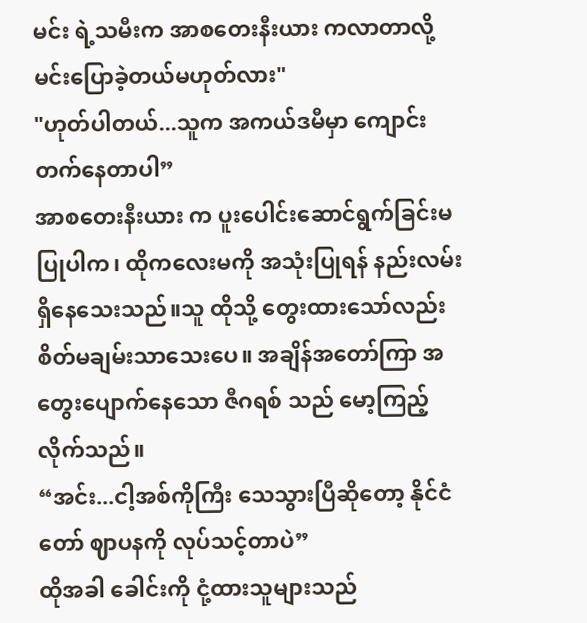မင်း ရဲ့သမီးက အာစတေးနီးယား ကလာတာလို့ မင်းပြောခဲ့တယ်မဟုတ်လား"
"ဟုတ်ပါတယ်...သူက အကယ်ဒမီမှာ ကျောင်းတက်နေတာပါ”
အာစတေးနီးယား က ပူးပေါင်းဆောင်ရွက်ခြင်းမပြုပါက၊ ထိုကလေးမကို အသုံးပြုရန် နည်းလမ်းရှိနေသေးသည်။သူ ထိုသို့ တွေးထားသော်လည်း စိတ်မချမ်းသာသေးပေ။ အချိန်အတော်ကြာ အတွေးပျောက်နေသော ဇီဂရစ် သည် မော့ကြည့်လိုက်သည်။
“အင်း...ငါ့အစ်ကိုကြီး သေသွားပြီဆိုတော့ နိုင်ငံတော် ဈာပနကို လုပ်သင့်တာပဲ”
ထိုအခါ ခေါင်းကို ငုံ့ထားသူများသည်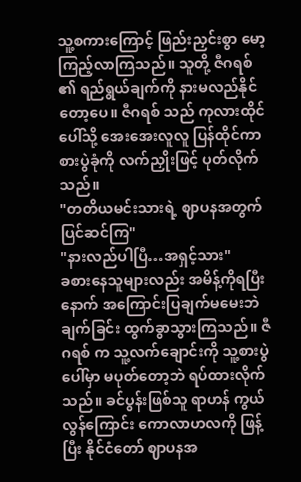သူ့စကားကြောင့် ဖြည်းညှင်းစွာ မော့ကြည့်လာကြသည်။ သူတို့ ဇီဂရစ် ၏ ရည်ရွယ်ချက်ကို နားမလည်နိုင်တော့ပေ။ ဇီဂရစ် သည် ကုလားထိုင်ပေါ်သို့ အေးအေးလူလူ ပြန်ထိုင်ကာ စားပွဲခုံကို လက်ညှိုးဖြင့် ပုတ်လိုက်သည်။
"တတိယမင်းသားရဲ့ ဈာပနအတွက်ပြင်ဆင်ကြ"
"နားလည်ပါပြီ…အရှင့်သား"
ခစားနေသူများလည်း အမိန့်ကိုရပြီးနောက် အကြောင်းပြချက်မမေးဘဲ ချက်ခြင်း ထွက်ခွာသွားကြသည်။ ဇီဂရစ် က သူ့လက်ချောင်းကို သူ့စားပွဲပေါ်မှာ မပုတ်တော့ဘဲ ရပ်ထားလိုက်သည်။ ခင်ပွန်းဖြစ်သူ ရာဟန် ကွယ်လွန်ကြောင်း ကောလာဟလကို ဖြန့်ပြီး နိုင်ငံတော် ဈာပနအ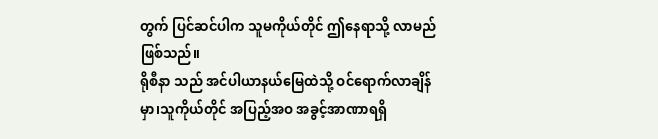တွက် ပြင်ဆင်ပါက သူမကိုယ်တိုင် ဤနေရာသို့ လာမည်ဖြစ်သည်။
ရိုစီနာ သည် အင်ပါယာနယ်မြေထဲသို့ ဝင်ရောက်လာချိန်မှာ၊သူကိုယ်တိုင် အပြည့်အဝ အခွင့်အာဏာရရှိ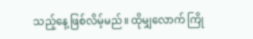သည့်နေ့ ဖြစ်လိမ့်မည်။ ထိုမျှလောက် ကြို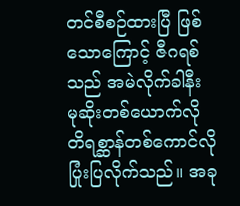တင်စီစဉ်ထားပြီ ဖြစ်သောကြောင့် ဇီဂရစ် သည် အမဲလိုက်ခါနီး မုဆိုးတစ်ယောက်လို တိရစ္ဆာန်တစ်ကောင်လို ပြုံးပြလိုက်သည်။ အခု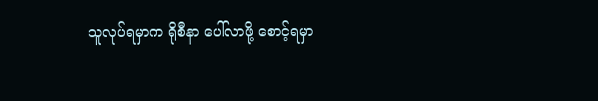သူလုပ်ရမှာက ရိုစီနာ ပေါ်လာဖို့ စောင့်ရမှာ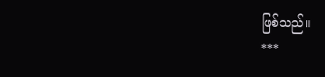ဖြစ်သည်။
***